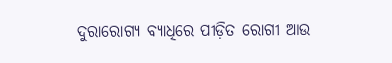ଦୁରାରୋଗ୍ୟ ବ୍ୟାଧିରେ ପୀଡ଼ିତ ରୋଗୀ ଆଉ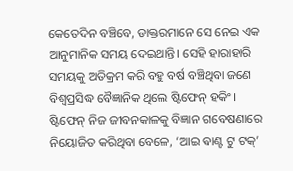କେତେଦିନ ବଞ୍ଚିବେ, ଡାକ୍ତରମାନେ ସେ ନେଇ ଏକ ଆନୁମାନିକ ସମୟ ଦେଇଥାନ୍ତି। ସେହି ହାରାହାରି ସମୟକୁ ଅତିକ୍ରମ କରି ବହୁ ବର୍ଷ ବଞ୍ଚିଥିବା ଜଣେ ବିଶ୍ବପ୍ରସିଦ୍ଧ ବୈଜ୍ଞାନିକ ଥିଲେ ଷ୍ଟିଫେନ୍‌ ହକିଂ। ଷ୍ଟିଫେନ୍‌ ନିଜ ଜୀବନକାଳକୁ ବିଜ୍ଞାନ ଗବେଷଣାରେ ନିୟୋଜିତ କରିଥିବା ବେଳେ, ‘ଆଇ ଵାଣ୍ଟ ଟୁ ଟକ୍‌’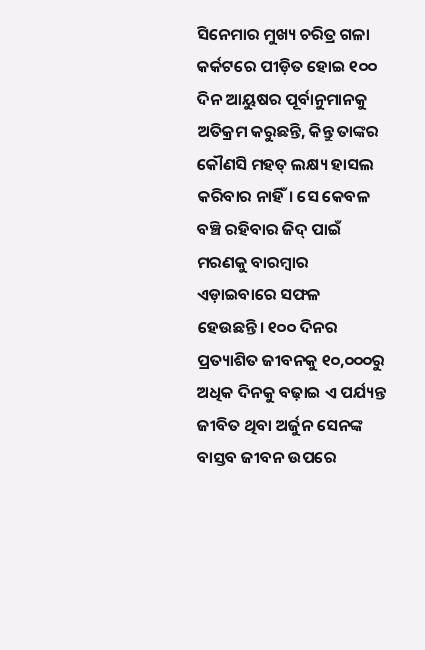ସିନେମାର ମୁଖ୍ୟ ଚରିତ୍ର ଗଳା କର୍କଟରେ ପୀଡ଼ିତ ହୋଇ ୧୦୦ ଦିନ ଆୟୁଷର ପୂର୍ବାନୁମାନକୁ ଅତିକ୍ରମ କରୁଛନ୍ତି, କିନ୍ତୁ ତାଙ୍କର କୌଣସି ମହତ୍‌ ଲକ୍ଷ୍ୟ ହାସଲ କରିବାର ନାହିଁ। ସେ କେବଳ ବଞ୍ଚି ରହିବାର ଜିଦ୍‌ ପାଇଁ ମରଣକୁ ବାରମ୍ବାର ଏଡ଼ାଇବାରେ ସଫଳ ହେଉଛନ୍ତି। ୧୦୦ ଦିନର ପ୍ରତ୍ୟାଶିତ ଜୀବନକୁ ୧୦,୦୦୦ରୁ ଅଧିକ ଦିନକୁ ବଢ଼ାଇ ଏ ପର୍ଯ୍ୟନ୍ତ ଜୀବିତ ଥିବା ଅର୍ଜୁନ ସେନଙ୍କ ବାସ୍ତବ ଜୀବନ ଉପରେ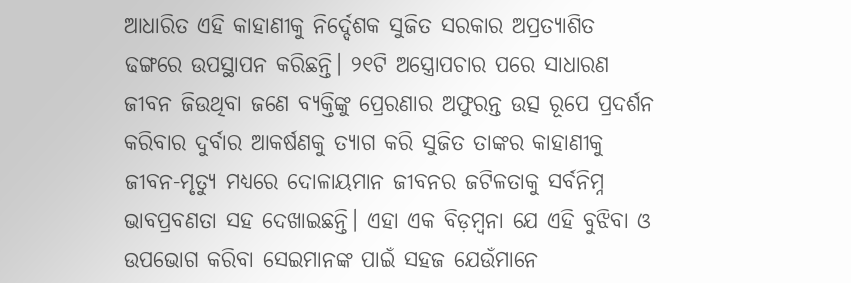ଆଧାରିତ ଏହି କାହାଣୀକୁ ନିର୍ଦ୍ଦେଶକ ସୁଜିତ ସରକାର ଅପ୍ରତ୍ୟାଶିତ ଢଙ୍ଗରେ ଉପସ୍ଥାପନ କରିଛନ୍ତି। ୨୧ଟି ଅସ୍ତ୍ରୋପଚାର ପରେ ସାଧାରଣ ଜୀବନ ଜିଉଥିବା ଜଣେ ବ୍ୟକ୍ତିଙ୍କୁ ପ୍ରେରଣାର ଅଫୁରନ୍ତ ଉତ୍ସ ରୂପେ ପ୍ରଦର୍ଶନ କରିବାର ଦୁର୍ବାର ଆକର୍ଷଣକୁ ତ୍ୟାଗ କରି ସୁଜିତ ତାଙ୍କର କାହାଣୀକୁ ଜୀବନ-ମୃତ୍ୟୁ ମଧ୍ୟରେ ଦୋଳାୟମାନ ଜୀବନର ଜଟିଳତାକୁ ସର୍ବନିମ୍ନ ଭାବପ୍ରବଣତା ସହ ଦେଖାଇଛନ୍ତି। ଏହା ଏକ ବିଡ଼ମ୍ବନା ଯେ ଏହି ବୁଝିବା ଓ ଉପଭୋଗ କରିବା ସେଇମାନଙ୍କ ପାଇଁ ସହଜ ଯେଉଁମାନେ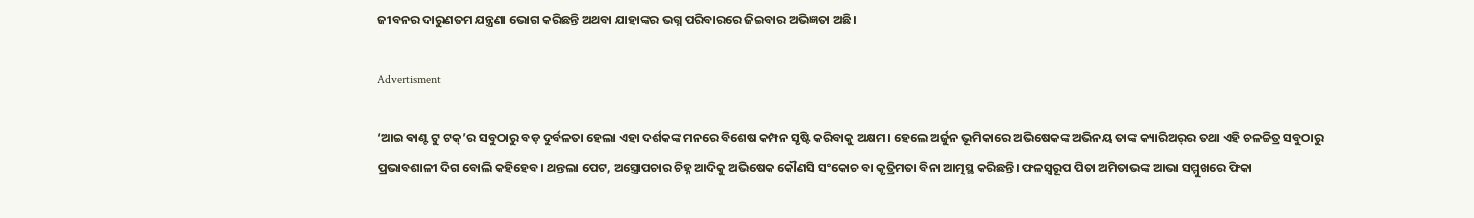ଜୀବନର ଦାରୁଣତମ ଯନ୍ତ୍ରଣା ଭୋଗ କରିଛନ୍ତି ଅଥବା ଯାହାଙ୍କର ଭଗ୍ନ ପରିବାରରେ ଜିଇବାର ଅଭିଜ୍ଞତା ଅଛି।

Advertisment

‘ଆଇ ଵାଣ୍ଟ ଟୁ ଟକ୍‌’ର ସବୁଠାରୁ ବଡ଼ ଦୁର୍ବଳତା ହେଲା ଏହା ଦର୍ଶକଙ୍କ ମନରେ ବିଶେଷ କମ୍ପନ ସୃଷ୍ଟି କରିବାକୁ ଅକ୍ଷମ। ହେଲେ ଅର୍ଜୁନ ଭୂମିକାରେ ଅଭିଷେକଙ୍କ ଅଭିନୟ ତାଙ୍କ କ୍ୟାରିଅର୍‌ର ତଥା ଏହି ଚଳଚ୍ଚିତ୍ର ସବୁଠାରୁ ପ୍ରଭାବଶାଳୀ ଦିଗ ବୋଲି କହିହେବ। ଥନ୍ତଲା ପେଟ, ଅସ୍ତ୍ରୋପଚାର ଚିହ୍ନ ଆଦିକୁ ଅଭିଷେକ କୌଣସି ସଂକୋଚ ବା କୃତ୍ରିମତା ବିନା ଆତ୍ମସ୍ଥ କରିଛନ୍ତି। ଫଳସ୍ବରୂପ ପିତା ଅମିତାଭଙ୍କ ଆଭା ସମ୍ମୁଖରେ ଫିକା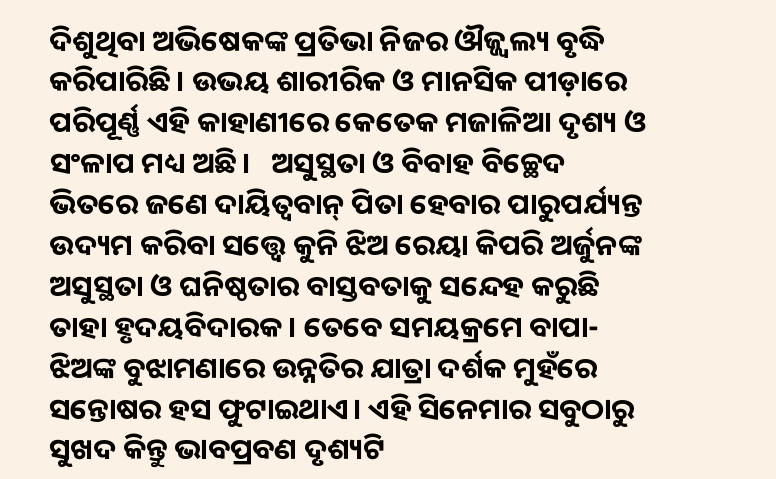ଦିଶୁଥିବା ଅଭିଷେକଙ୍କ ପ୍ରତିଭା ନିଜର ଔଜ୍ଜ୍ବଲ୍ୟ ବୃଦ୍ଧି କରିପାରିଛି। ଉଭୟ ଶାରୀରିକ ଓ ମାନସିକ ପୀଡ଼ାରେ ପରିପୂର୍ଣ୍ଣ ଏହି କାହାଣୀରେ କେତେକ ମଜାଳିଆ ଦୃଶ୍ୟ ଓ ସଂଳାପ ମଧ୍ୟ ଅଛି।   ଅସୁସ୍ଥତା ଓ ବିବାହ ବିଚ୍ଛେଦ ଭିତରେ ଜଣେ ଦାୟିତ୍ବବାନ୍‌ ପିତା ହେବାର ପାରୁପର୍ଯ୍ୟନ୍ତ ଉଦ୍ୟମ କରିବା ସତ୍ତ୍ବେ କୁନି ଝିଅ ରେୟା କିପରି ଅର୍ଜୁନଙ୍କ ଅସୁସ୍ଥତା ଓ ଘନିଷ୍ଠତାର ବାସ୍ତବତାକୁ ସନ୍ଦେହ କରୁଛି ତାହା ହୃଦୟବିଦାରକ। ତେବେ ସମୟକ୍ରମେ ବାପା-ଝିଅଙ୍କ ବୁଝାମଣାରେ ଉନ୍ନତିର ଯାତ୍ରା ଦର୍ଶକ ମୁହଁରେ ସନ୍ତୋଷର ହସ ଫୁଟାଇଥାଏ। ଏହି ସିନେମାର ସବୁଠାରୁ ସୁଖଦ କିନ୍ତୁ ଭାବପ୍ରବଣ ଦୃଶ୍ୟଟି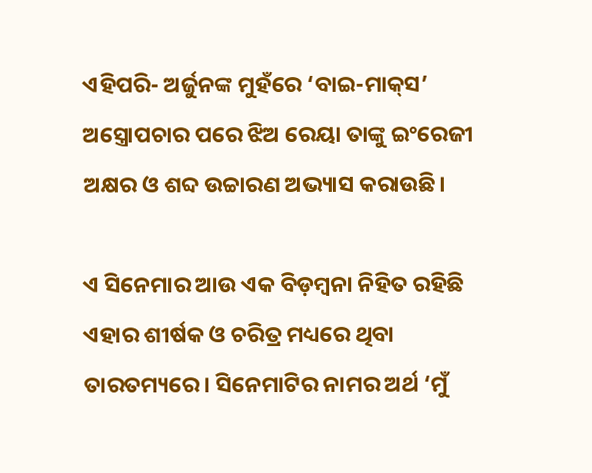ଏହିପରି- ଅର୍ଜୁନଙ୍କ ମୁହଁରେ ‘ବାଇ-ମାକ୍‌ସ’ ଅସ୍ତ୍ରୋପଚାର ପରେ ଝିଅ ରେୟା ତାଙ୍କୁ ଇଂରେଜୀ ଅକ୍ଷର ଓ ଶବ୍ଦ ଉଚ୍ଚାରଣ ଅଭ୍ୟାସ କରାଉଛି।

ଏ ସିନେମାର ଆଉ ଏକ ବିଡ଼ମ୍ବନା ନିହିତ ରହିଛି ଏହାର ଶୀର୍ଷକ ଓ ଚରିତ୍ର ମଧ୍ୟରେ ଥିବା ତାରତମ୍ୟରେ। ସିନେମାଟିର ନାମର ଅର୍ଥ ‘ମୁଁ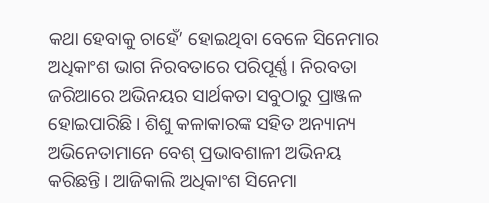କଥା ହେବାକୁ ଚାହେଁ’ ହୋଇଥିବା ବେଳେ ସିନେମାର ଅଧିକାଂଶ ଭାଗ ନିରବତାରେ ପରିପୂର୍ଣ୍ଣ। ନିରବତା ଜରିଆରେ ଅଭିନୟର ସାର୍ଥକତା ସବୁଠାରୁ ପ୍ରାଞ୍ଜଳ ହୋଇପାରିଛି। ଶିଶୁ କଳାକାରଙ୍କ ସହିତ ଅନ୍ୟାନ୍ୟ ଅଭିନେତାମାନେ ବେଶ୍‌ ପ୍ରଭାବଶାଳୀ ଅଭିନୟ କରିଛନ୍ତି। ଆଜିକାଲି ଅଧିକାଂଶ ସିନେମା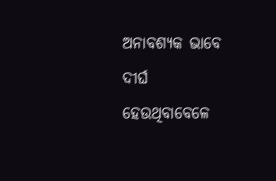ଅନାବଶ୍ୟକ ଭାବେ ଦୀର୍ଘ ହେଉଥିବାବେଳେ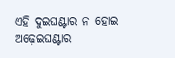ଏହି ଦୁଇଘଣ୍ଟାର ନ ହୋଇ ଅଢ଼େଇଘଣ୍ଟାର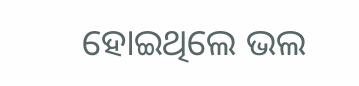ହୋଇଥିଲେ ଭଲ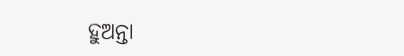ହୁଅନ୍ତା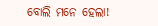ବୋଲି ମନେ ହେଲା!